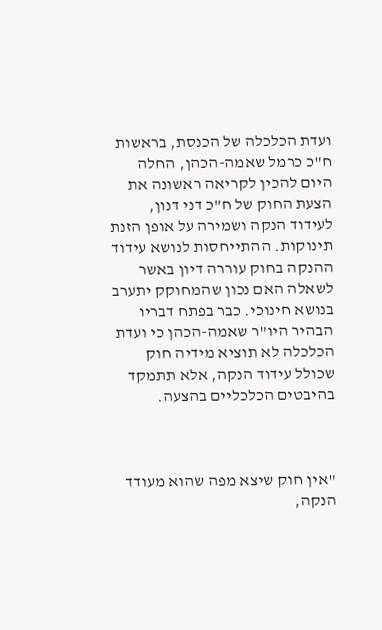ועדת הכלכלה של הכנסת, בראשות ח"כ כרמל שאמה-הכהן, החלה היום להכין לקריאה ראשונה את הצעת החוק של ח"כ דני דנון, לעידוד הנקה ושמירה על אופן הזנת תינוקות. ההתייחסות לנושא עידוד ההנקה בחוק עוררה דיון באשר לשאלה האם נכון שהמחוקק יתערב בנושא חינוכי. כבר בפתח דבריו הבהיר היו"ר שאמה-הכהן כי ועדת הכלכלה לא תוציא מידיה חוק שכולל עידוד הנקה, אלא תתמקד בהיבטים הכלכליים בהצעה.



"אין חוק שיצא מפה שהוא מעודד הנקה,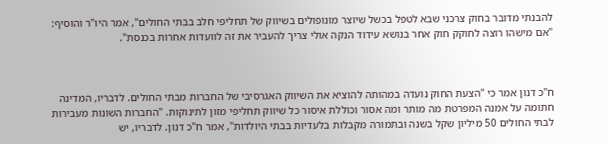להבנתי מדובר בחוק צרכני שבא לטפל בכשל שיוצר מונופולים בשיווק של תחליפי חלב בבתי החולים", אמר היו"ר והוסיף: "אם מישהו רוצה לחוקק חוק אחר בנושא עידוד הנקה אולי צריך להעביר את זה לוועדות אחרות בכנסת".



ח"כ דנון אמר כי "הצעת החוק נועדה במהותה להוציא את השיווק האגרסיבי של החברות מבתי החולים. לדבריו, המדינה חתומה על אמנה המפרטת מה מותר ומה אסור וכוללת איסור כל שיווק תחליפי מזון לתינוקות. "החברות השונות מעבירות לבתי החולים 50 מיליון שקל בשנה ובתמורה מקבלות בלעדיות בבתי היולדות", אמר ח"כ דנון. לדבריו, יש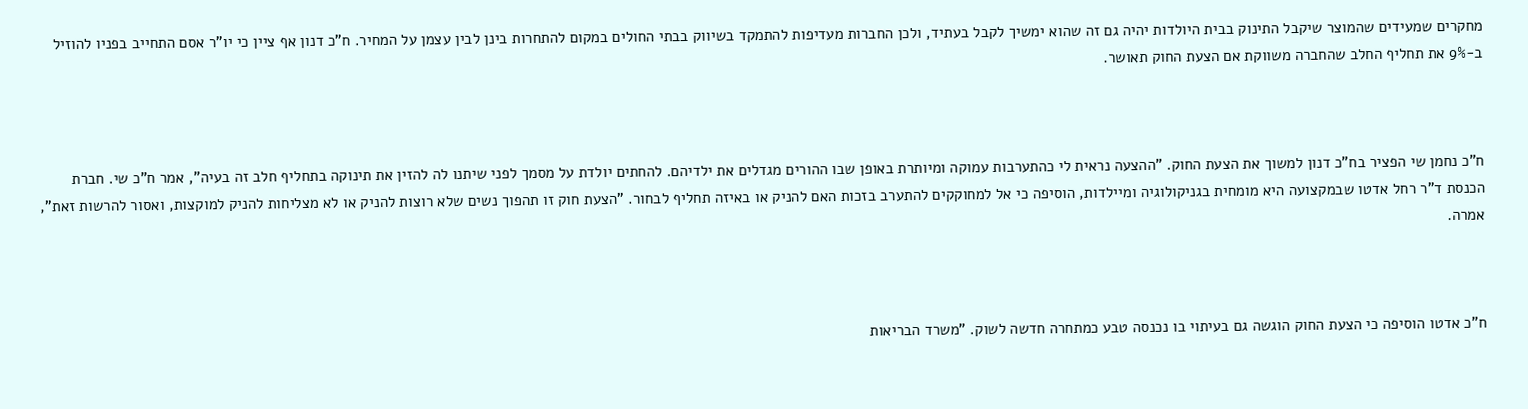מחקרים שמעידים שהמוצר שיקבל התינוק בבית היולדות יהיה גם זה שהוא ימשיך לקבל בעתיד, ולכן החברות מעדיפות להתמקד בשיווק בבתי החולים במקום להתחרות בינן לבין עצמן על המחיר. ח"כ דנון אף ציין כי יו"ר אסם התחייב בפניו להוזיל ב-9% את תחליף החלב שהחברה משווקת אם הצעת החוק תאושר.



ח"כ נחמן שי הפציר בח"כ דנון למשוך את הצעת החוק. "ההצעה נראית לי כהתערבות עמוקה ומיותרת באופן שבו ההורים מגדלים את ילדיהם. להחתים יולדת על מסמך לפני שיתנו לה להזין את תינוקה בתחליף חלב זה בעיה", אמר ח"כ שי. חברת הכנסת ד"ר רחל אדטו שבמקצועה היא מומחית בגניקולוגיה ומיילדות, הוסיפה כי אל למחוקקים להתערב בזכות האם להניק או באיזה תחליף לבחור. "הצעת חוק זו תהפוך נשים שלא רוצות להניק או לא מצליחות להניק למוקצות, ואסור להרשות זאת", אמרה.



ח"כ אדטו הוסיפה כי הצעת החוק הוגשה גם בעיתוי בו נכנסה טבע כמתחרה חדשה לשוק. "משרד הבריאות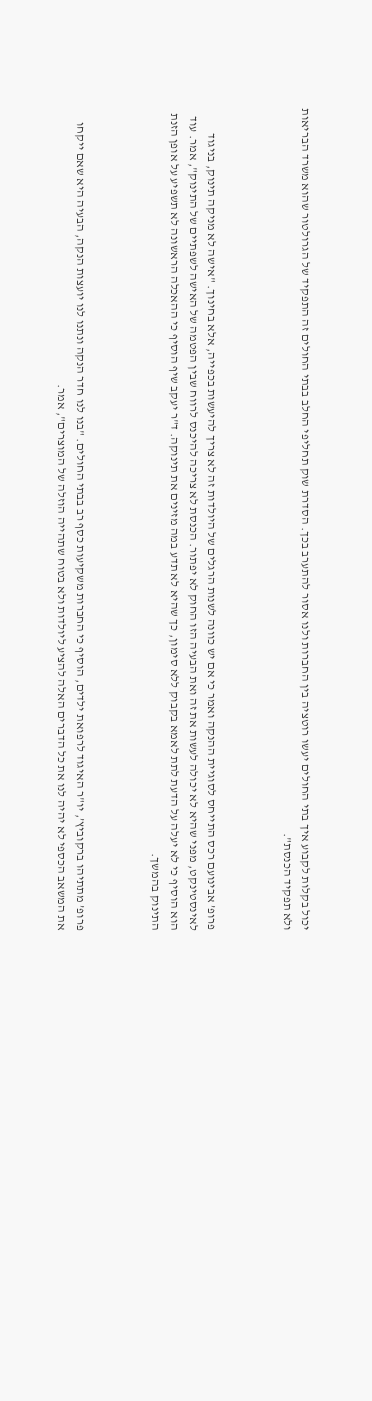יכול בקלות לקבוע איך בתי החולים יעשו רוטציה בין החברות ולנו אסור להתערב בכך. הסדרת שוק תחליפי החלב בבתי החולים זה התפקיד של הגרולטור שהוא משרד הבריאות ולא תפקיד הכנסת".



פרופ’ אבינועם רכס התייחס לסוגיית ההנקה ואמר כי אם יש כוונה לשנות הרגלים של היולדות זה לא צריך להיעשות בכפייה, אלא בחינוך. "אישה לא מניקה תינוק, בניגוד לאינסטינקט, מפני שהיא לא יכולה לעשות את זה ואת הבעיה הזו החוק לא יפתור. הכנסת לא צריכה להיכנס לרווח שבין הפטמה של האישה לשפתיים של התינוק", אמר. עוד הוא הוסיף כי לא יעלה על הדעת לתת לאמא בקבוק ללא סימון, כך שהיא לא תדע במה מזינים את תינוקה. ד"ר יעקב שיף הוסיף כי ההאכלה הראשונה לא תשפיע על אופן הזנת התינוק בהמשך.



פרופ’ מתתיהו ברקוביץ’, יו"ר האיגוד לרפואת ילדים, הוסיף כי החברות משקיעות כסף רב בבתי החולים. "בנו לנו חדר הנקה ונתנו לנו יועצות הנקה, הבעיה היא שאם ייקחו את המשאב הכספי לא יהיה לנו את כל הדברים האלה להציע ליולדות ולא בטוח שתהייה הוזלה של המוצרים", אמר.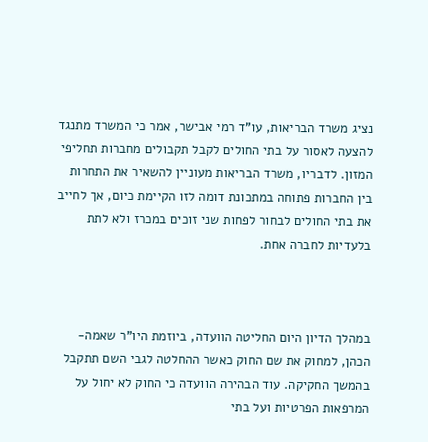נציג משרד הבריאות, עו"ד רמי אבישר, אמר כי המשרד מתנגד להצעה לאסור על בתי החולים לקבל תקבולים מחברות תחליפי המזון. לדבריו, משרד הבריאות מעוניין להשאיר את התחרות בין החברות פתוחה במתכונת דומה לזו הקיימת כיום, אך לחייב את בתי החולים לבחור לפחות שני זוכים במכרז ולא לתת בלעדיות לחברה אחת.



במהלך הדיון היום החליטה הוועדה, ביוזמת היו"ר שאמה-הכהן, למחוק את שם החוק כאשר ההחלטה לגבי השם תתקבל בהמשך החקיקה. עוד הבהירה הוועדה כי החוק לא יחול על המרפאות הפרטיות ועל בתי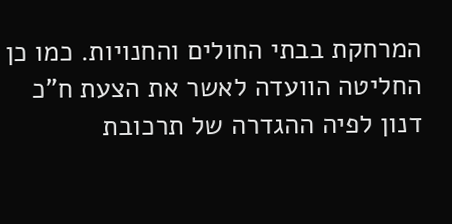המרחקת בבתי החולים והחנויות. כמו כן החליטה הוועדה לאשר את הצעת ח"כ דנון לפיה ההגדרה של תרכובת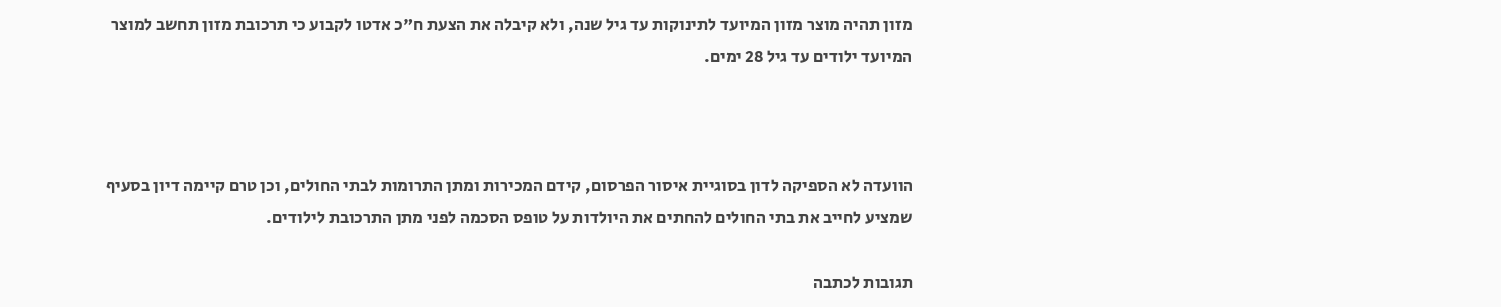מזון תהיה מוצר מזון המיועד לתינוקות עד גיל שנה, ולא קיבלה את הצעת ח"כ אדטו לקבוע כי תרכובת מזון תחשב למוצר המיועד ילודים עד גיל 28 ימים.



הוועדה לא הספיקה לדון בסוגיית איסור הפרסום, קידם המכירות ומתן התרומות לבתי החולים, וכן טרם קיימה דיון בסעיף שמציע לחייב את בתי החולים להחתים את היולדות על טופס הסכמה לפני מתן התרכובת לילודים.

תגובות לכתבה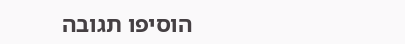הוסיפו תגובה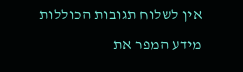אין לשלוח תגובות הכוללות מידע המפר את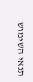תנאי השימוש